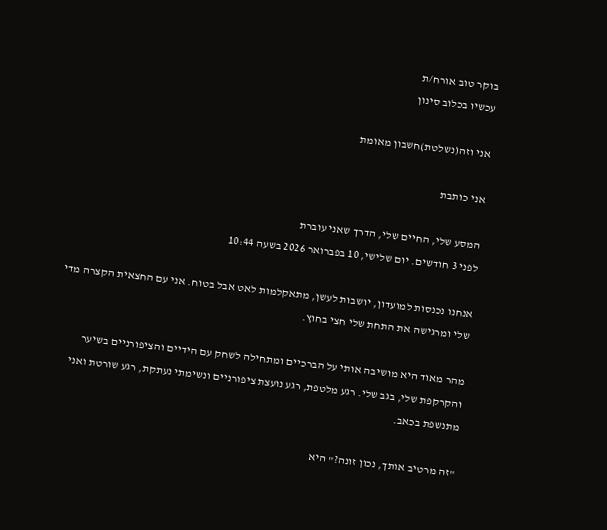בוקר טוב אורח/ת
עכשיו בכלוב סינון

אני וזה(נשלטת)חשבון מאומת

אני כותבת

המסע שלי, החיים שלי, הדרך שאני עוברת
לפני 3 חודשים. יום שלישי, 10 בפברואר 2026 בשעה 10:44

אנחנו נכנסות למועדון, יושבות לעשן, מתאקלמות לאט אבל בטוח. אני עם החצאית הקצרה מדי שלי ומרגישה את התחת שלי חצי בחוץ.

מהר מאוד היא מושיבה אותי על הברכיים ומתחילה לשחק עם הידיים והציפורניים בשיער והקרקפת שלי, בגב שלי. רגע מלטפת, רגע נועצת ציפורניים ונשימתי נעתקת, רגע שורטת ואני מתנשפת בכאב.

"זה מרטיב אותך, נכון זונה?" היא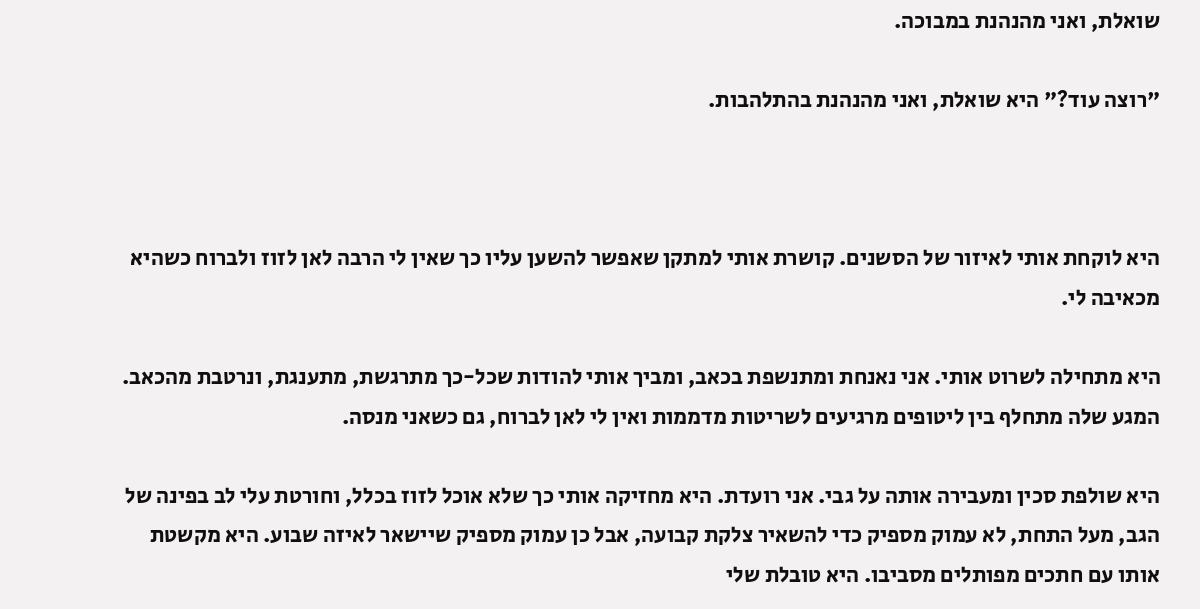שואלת, ואני מהנהנת במבוכה.

"רוצה עוד?" היא שואלת, ואני מהנהנת בהתלהבות.



היא לוקחת אותי לאיזור של הסשנים. קושרת אותי למתקן שאפשר להשען עליו כך שאין לי הרבה לאן לזוז ולברוח כשהיא מכאיבה לי.

היא מתחילה לשרוט אותי. אני נאנחת ומתנשפת בכאב, ומביך אותי להודות שכל-כך מתרגשת, מתענגת, ונרטבת מהכאב. המגע שלה מתחלף בין ליטופים מרגיעים לשריטות מדממות ואין לי לאן לברוח, גם כשאני מנסה.

היא שולפת סכין ומעבירה אותה על גבי. אני רועדת. היא מחזיקה אותי כך שלא אוכל לזוז בכלל, וחורטת עלי לב בפינה של הגב, מעל התחת, לא עמוק מספיק כדי להשאיר צלקת קבועה, אבל כן עמוק מספיק שיישאר לאיזה שבוע. היא מקשטת אותו עם חתכים מפותלים מסביבו. היא טובלת שלי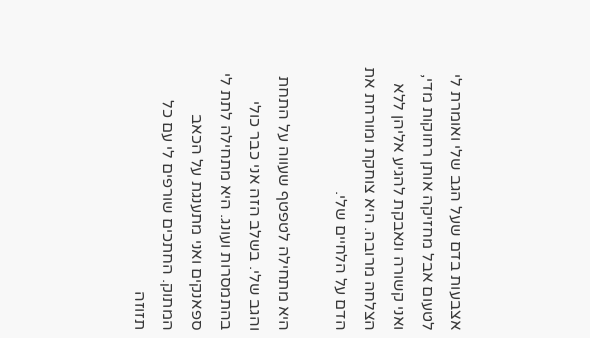אצבעות בדם שעל הגב שלי ואומרת לי לטעום אבל מחזיקה אותן רחוקות מדי, ואני קשורה ונאבקת להגיע אליהן ללא הצלחה מרובה. היא צוחקת ומורחת את הדם על הלחיים שלי.

היא מתחילה לטפטף שעווה על התחת והגב שלי. בשלב הזה אני כבר כולי בהתמסרות ועונג. היא מתחילה לתת לי ספאנקים ואני מתענגת על הכאב המתוק. החתכים שורפים לי עם כל תזוזה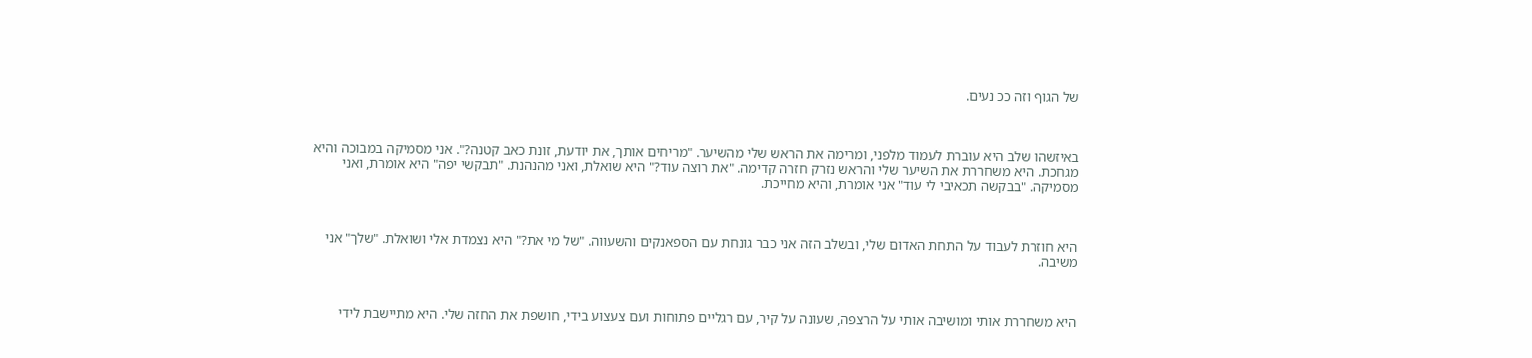של הגוף וזה ככ נעים.



באיזשהו שלב היא עוברת לעמוד מלפני, ומרימה את הראש שלי מהשיער. "מריחים אותך, את יודעת, זונת כאב קטנה?". אני מסמיקה במבוכה והיא מגחכת. היא משחררת את השיער שלי והראש נזרק חזרה קדימה. "את רוצה עוד?" היא שואלת, ואני מהנהנת. "תבקשי יפה" היא אומרת, ואני מסמיקה. "בבקשה תכאיבי לי עוד" אני אומרת, והיא מחייכת.



היא חוזרת לעבוד על התחת האדום שלי, ובשלב הזה אני כבר גונחת עם הספאנקים והשעווה. "של מי את?" היא נצמדת אלי ושואלת. "שלך" אני משיבה.



היא משחררת אותי ומושיבה אותי על הרצפה, שעונה על קיר, עם רגליים פתוחות ועם צעצוע בידי, חושפת את החזה שלי. היא מתיישבת לידי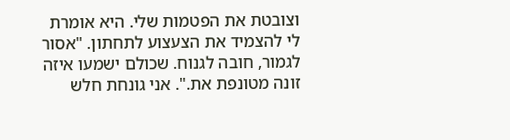וצובטת את הפטמות שלי. היא אומרת לי להצמיד את הצעצוע לתחתון. "אסור לגמור, חובה לגנוח. שכולם ישמעו איזה זונה מטונפת את.". אני גונחת חלש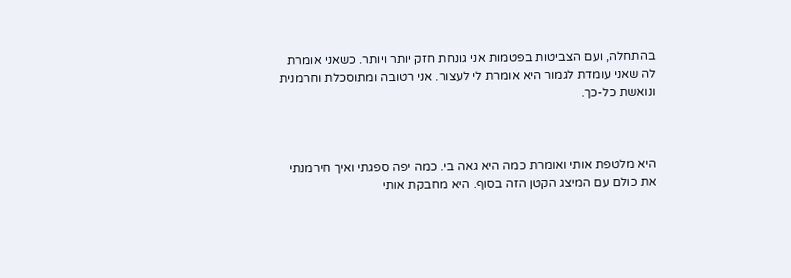בהתחלה, ועם הצביטות בפטמות אני גונחת חזק יותר ויותר. כשאני אומרת לה שאני עומדת לגמור היא אומרת לי לעצור. אני רטובה ומתוסכלת וחרמנית ונואשת כל-כך.



היא מלטפת אותי ואומרת כמה היא גאה בי. כמה יפה ספגתי ואיך חירמנתי את כולם עם המיצג הקטן הזה בסוף. היא מחבקת אותי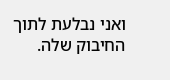ואני נבלעת לתוך החיבוק שלה.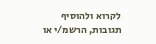לקרוא ולהוסיף תגובות, הרשמ/י או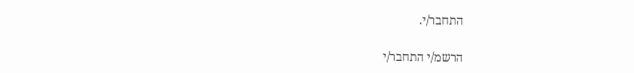התחבר/י.

הרשמ/י התחבר/י